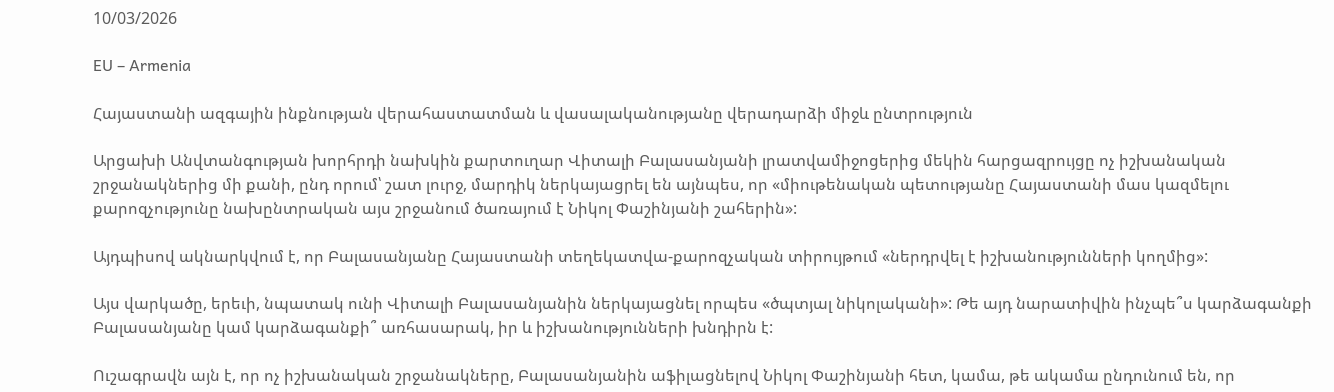10/03/2026

EU – Armenia

Հայաստանի ազգային ինքնության վերահաստատման և վասալականությանը վերադարձի միջև ընտրություն

Արցախի Անվտանգության խորհրդի նախկին քարտուղար Վիտալի Բալասանյանի լրատվամիջոցերից մեկին հարցազրույցը ոչ իշխանական շրջանակներից մի քանի, ընդ որում՝ շատ լուրջ, մարդիկ ներկայացրել են այնպես, որ «միութենական պետությանը Հայաստանի մաս կազմելու քարոզչությունը նախընտրական այս շրջանում ծառայում է Նիկոլ Փաշինյանի շահերին»:

Այդպիսով ակնարկվում է, որ Բալասանյանը Հայաստանի տեղեկատվա-քարոզչական տիրույթում «ներդրվել է իշխանությունների կողմից»:

Այս վարկածը, երեւի, նպատակ ունի Վիտալի Բալասանյանին ներկայացնել որպես «ծպտյալ նիկոլականի»: Թե այդ նարատիվին ինչպե՞ս կարձագանքի Բալասանյանը կամ կարձագանքի՞ առհասարակ, իր և իշխանությունների խնդիրն է:

Ուշագրավն այն է, որ ոչ իշխանական շրջանակները, Բալասանյանին աֆիլացնելով Նիկոլ Փաշինյանի հետ, կամա, թե ակամա ընդունում են, որ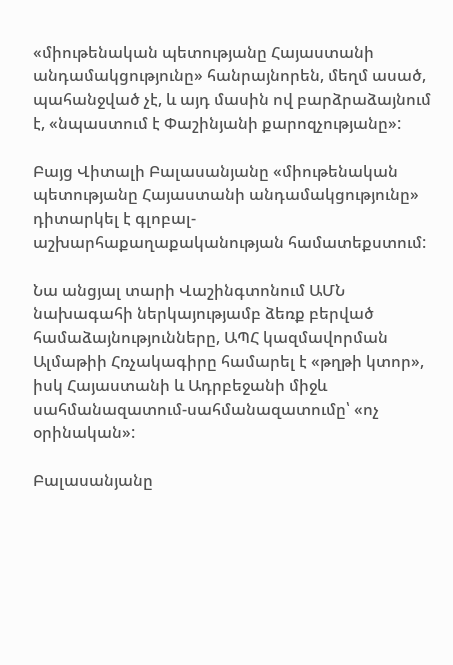«միութենական պետությանը Հայաստանի անդամակցությունը» հանրայնորեն, մեղմ ասած, պահանջված չէ, և այդ մասին ով բարձրաձայնում է, «նպաստում է Փաշինյանի քարոզչությանը»:

Բայց Վիտալի Բալասանյանը «միութենական պետությանը Հայաստանի անդամակցությունը» դիտարկել է գլոբալ-աշխարհաքաղաքականության համատեքստում:

Նա անցյալ տարի Վաշինգտոնում ԱՄՆ նախագահի ներկայությամբ ձեռք բերված համաձայնությունները, ԱՊՀ կազմավորման Ալմաթիի Հռչակագիրը համարել է «թղթի կտոր», իսկ Հայաստանի և Ադրբեջանի միջև սահմանազատում-սահմանազատումը՝ «ոչ օրինական»:

Բալասանյանը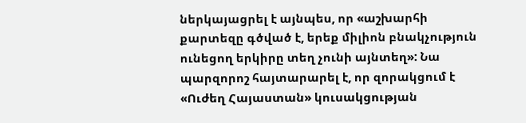ներկայացրել է այնպես, որ «աշխարհի քարտեզը գծված է, երեք միլիոն բնակչություն ունեցող երկիրը տեղ չունի այնտեղ»: Նա պարզորոշ հայտարարել է, որ զորակցում է «Ուժեղ Հայաստան» կուսակցության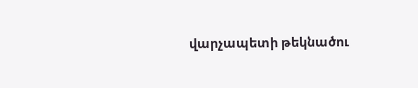վարչապետի թեկնածու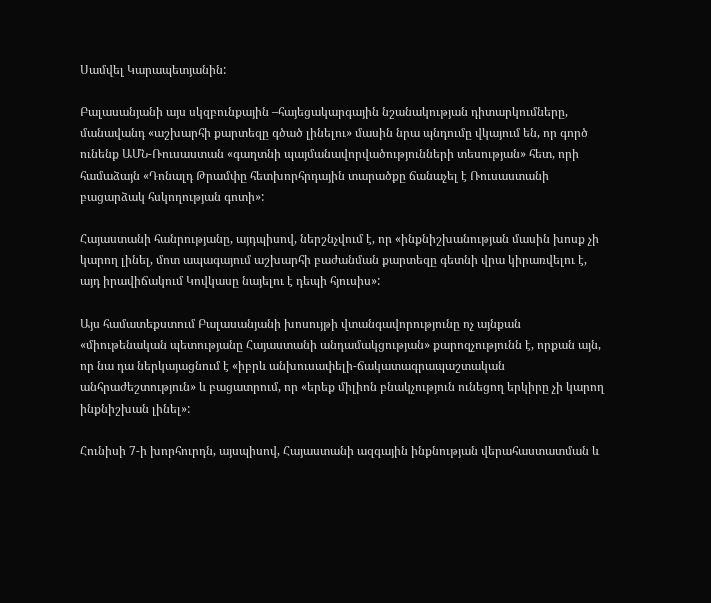Սամվել Կարապետյանին:

Բալասանյանի այս սկզբունքային –հայեցակարգային նշանակության դիտարկումները, մանավանդ «աշխարհի քարտեզը գծած լինելու» մասին նրա պնդումը վկայում են, որ գործ ունենք ԱՄՆ-Ռուսաստան «գաղտնի պայմանավորվածությունների տեսության» հետ, որի համաձայն «Դոնալդ Թրամփը հետխորհրդային տարածքը ճանաչել է Ռուսաստանի բացարձակ հսկողության գոտի»:

Հայաստանի հանրությանը, այդպիսով, ներշնչվում է, որ «ինքնիշխանության մասին խոսք չի կարող լինել, մոտ ապագայում աշխարհի բաժանման քարտեզը գետնի վրա կիրառվելու է, այդ իրավիճակում Կովկասը նայելու է դեպի հյուսիս»:

Այս համատեքստում Բալասանյանի խոսույթի վտանգավորությունը ոչ այնքան «միութենական պետությանը Հայաստանի անդամակցության» քարոզչությունն է, որքան այն, որ նա դա ներկայացնում է «իբրև անխուսափելի-ճակատագրապաշտական անհրաժեշտություն» և բացատրում, որ «երեք միլիոն բնակչություն ունեցող երկիրը չի կարող ինքնիշխան լինել»:

Հունիսի 7-ի խորհուրդն, այսպիսով, Հայաստանի ազգային ինքնության վերահաստատման և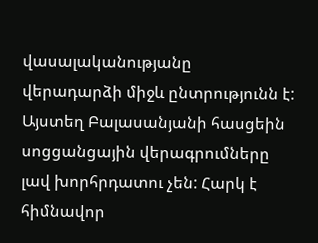վասալականությանը վերադարձի միջև ընտրությունն է: Այստեղ Բալասանյանի հասցեին սոցցանցային վերագրումները լավ խորհրդատու չեն: Հարկ է հիմնավոր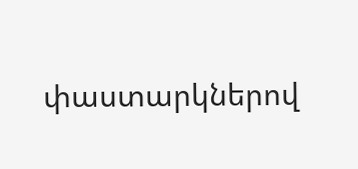փաստարկներով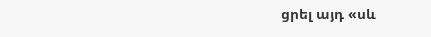ցրել այդ «սև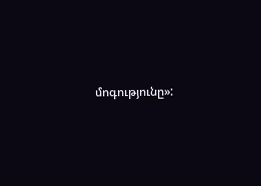մոգությունը»: